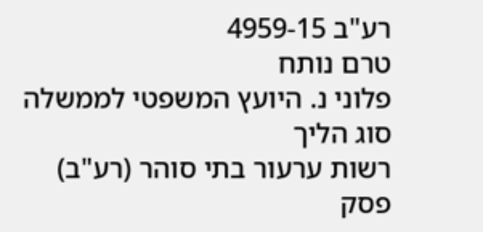רע"ב 4959-15
טרם נותח
פלוני נ. היועץ המשפטי לממשלה
סוג הליך
רשות ערעור בתי סוהר (רע"ב)
פסק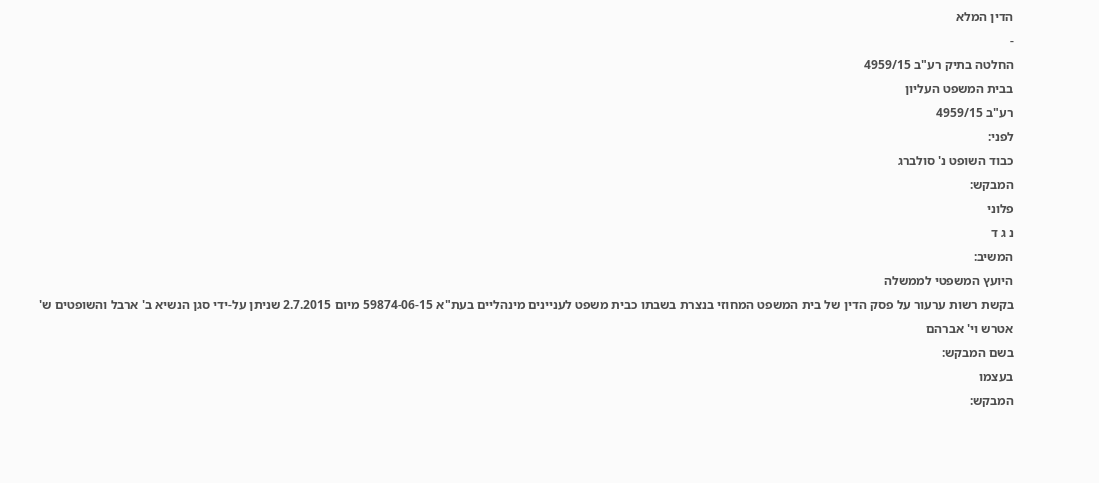הדין המלא
-
החלטה בתיק רע"ב 4959/15
בבית המשפט העליון
רע"ב 4959/15
לפני:
כבוד השופט נ' סולברג
המבקש:
פלוני
נ ג ד
המשיב:
היועץ המשפטי לממשלה
בקשת רשות ערעור על פסק הדין של בית המשפט המחוזי בנצרת בשבתו כבית משפט לעניינים מינהליים בעת"א 59874-06-15 מיום 2.7.2015 שניתן על-ידי סגן הנשיא ב' ארבל והשופטים ש' אטרש וי' אברהם
בשם המבקש:
בעצמו
המבקש: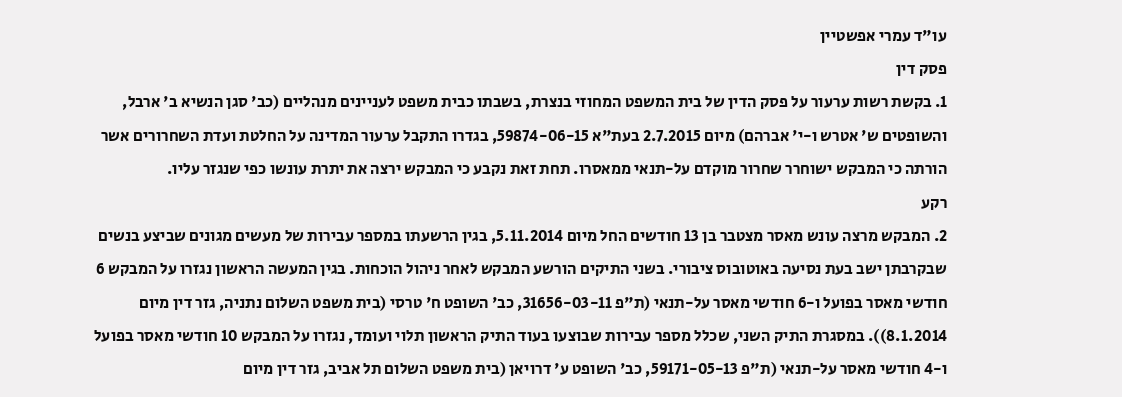עו"ד עמרי אפשטיין
פסק דין
1. בקשת רשות ערעור על פסק הדין של בית המשפט המחוזי בנצרת, בשבתו כבית משפט לעניינים מנהליים (כב' סגן הנשיא ב' ארבל, והשופטים ש' אטרש ו-י' אברהם) מיום 2.7.2015 בעת"א 59874-06-15, בגדרו התקבל ערעור המדינה על החלטת ועדת השחרורים אשר הורתה כי המבקש ישוחרר שחרור מוקדם על-תנאי ממאסרו. תחת זאת נקבע כי המבקש ירצה את יתרת עונשו כפי שנגזר עליו.
רקע
2. המבקש מרצה עונש מאסר מצטבר בן 13 חודשים החל מיום 5.11.2014, בגין הרשעתו במספר עבירות של מעשים מגונים שביצע בנשים שבקרבתן ישב בעת נסיעה באוטובוס ציבורי. בשני התיקים הורשע המבקש לאחר ניהול הוכחות. בגין המעשה הראשון נגזרו על המבקש 6 חודשי מאסר בפועל ו-6 חודשי מאסר על-תנאי (ת"פ 31656-03-11, כב' השופט ח' טרסי (בית משפט השלום נתניה, גזר דין מיום 8.1.2014)). במסגרת התיק השני, שכלל מספר עבירות שבוצעו בעוד התיק הראשון תלוי ועומד, נגזרו על המבקש 10 חודשי מאסר בפועל ו-4 חודשי מאסר על-תנאי (ת"פ 59171-05-13, כב' השופט ע' דרויאן (בית משפט השלום תל אביב, גזר דין מיום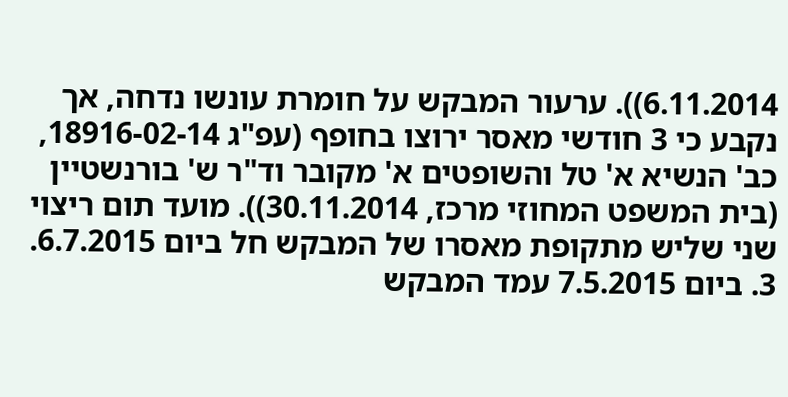6.11.2014)). ערעור המבקש על חומרת עונשו נדחה, אך נקבע כי 3 חודשי מאסר ירוצו בחופף (עפ"ג 18916-02-14, כב' הנשיא א' טל והשופטים א' מקובר וד"ר ש' בורנשטיין (בית המשפט המחוזי מרכז, 30.11.2014)). מועד תום ריצוי שני שליש מתקופת מאסרו של המבקש חל ביום 6.7.2015.
3. ביום 7.5.2015 עמד המבקש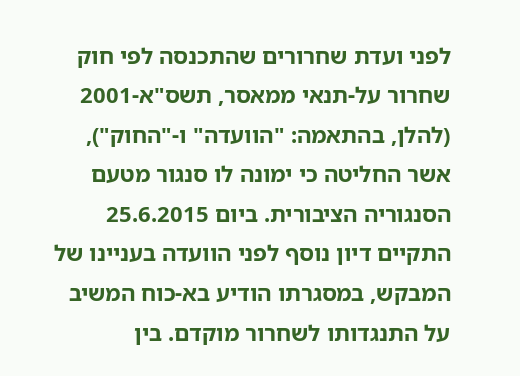לפני ועדת שחרורים שהתכנסה לפי חוק שחרור על-תנאי ממאסר, תשס"א-2001 (להלן, בהתאמה: "הוועדה" ו-"החוק"), אשר החליטה כי ימונה לו סנגור מטעם הסנגוריה הציבורית. ביום 25.6.2015 התקיים דיון נוסף לפני הוועדה בעניינו של המבקש, במסגרתו הודיע בא-כוח המשיב על התנגדותו לשחרור מוקדם. בין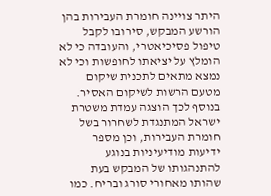היתר צויינה חומרת העבירות בהן הורשע המבקש, סירובו לקבל טיפול פסיכיאטרי, והעובדה כי לא הומלץ על יציאתו לחופשות וכי לא נמצא מתאים לתכנית שיקום מטעם הרשות לשיקום האסיר. בנוסף לכך הוצגה עמדת משטרת ישראל המתנגדת לשחרור בשל חומרת העבירות, וכן מספר ידיעות מודיעיניות בנוגע להתנהגותו של המבקש בעת שהותו מאחורי סורג ובריח. כמו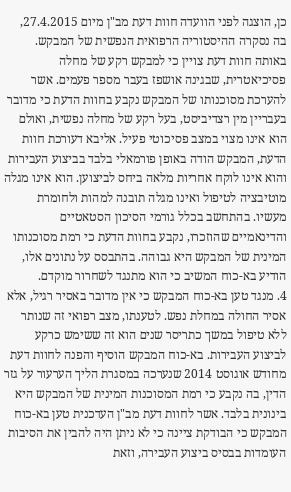כן, הוצגה לפני הוועדה חוות דעת מב"ן מיום 27.4.2015, בה נסקרה ההיסטוריה הרפואית הנפשית של המבקש. באותה חוות דעת צויין כי למבקש רקע של מחלה פסיכיאטרית, שבגינה אושפז בעבר מספר פעמים. אשר להערכת מסוכנותו של המבקש נקבע בחוות הדעת כי מדובר בעבריין מין רצדיביסט, בעל רקע של מחלה נפשית, ואולם הוא אינו מצוי במצב פסיכוטי פעיל. אליבא דעורכת חוות הדעת, המבקש הודה באופן פורמאלי בלבד בביצוע העבירות והוא אינו לוקח אחריות מלאה ביחס לביצוען. הוא אינו מגלה מוטיבציה לטיפול ואינו מגלה תובנה למהות ולחומרת מעשיו. בהתחשב בכלל גורמי הסיכון הסטאטיים והדינאמיים שהוזכרו, נקבע בחוות הדעת כי רמת מסוכנותו המינית של המבקש היא גבוהה. בהתבסס על נתונים אלו, הודיע בא-כוח המשיב כי הוא מתנגד לשחרור מוקדם.
4. מנגד טען בא-כוח המבקש כי אין מדובר באסיר רגיל, אלא אסיר החולה במחלת נפש. לטענתו, מצב רפואי זה שנותר ללא טיפול במשך כתריסר שנים הוא זה ששימש כרקע לביצוע העבירות. בא-כוח המבקש הוסיף והפנה לחוות דעת מחודש אוגוסט 2014 שנערכה במסגרת הליך הערעור על גזר הדין, בה נקבע כי רמת המסוכנות המינית של המבקש היא בינונית בלבד. אשר לחוות דעת מב"ן העדכנית טען בא-כוח המבקש כי הבודקת ציינה כי לא ניתן היה להבין את הסיבות העומדות בבסיס ביצוע העבירה, וזאת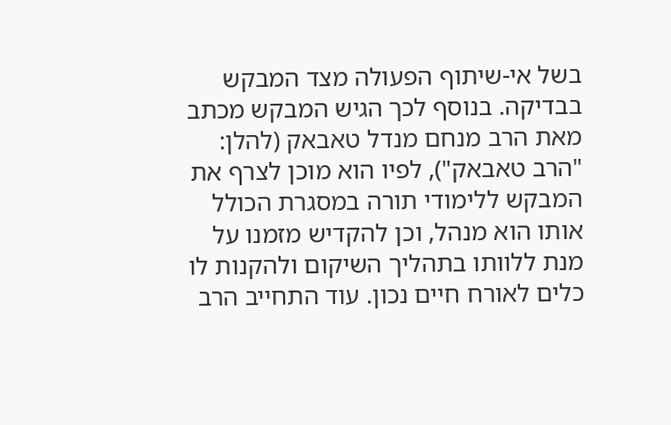בשל אי-שיתוף הפעולה מצד המבקש בבדיקה. בנוסף לכך הגיש המבקש מכתב מאת הרב מנחם מנדל טאבאק (להלן: "הרב טאבאק"), לפיו הוא מוכן לצרף את המבקש ללימודי תורה במסגרת הכולל אותו הוא מנהל, וכן להקדיש מזמנו על מנת ללוותו בתהליך השיקום ולהקנות לו כלים לאורח חיים נכון. עוד התחייב הרב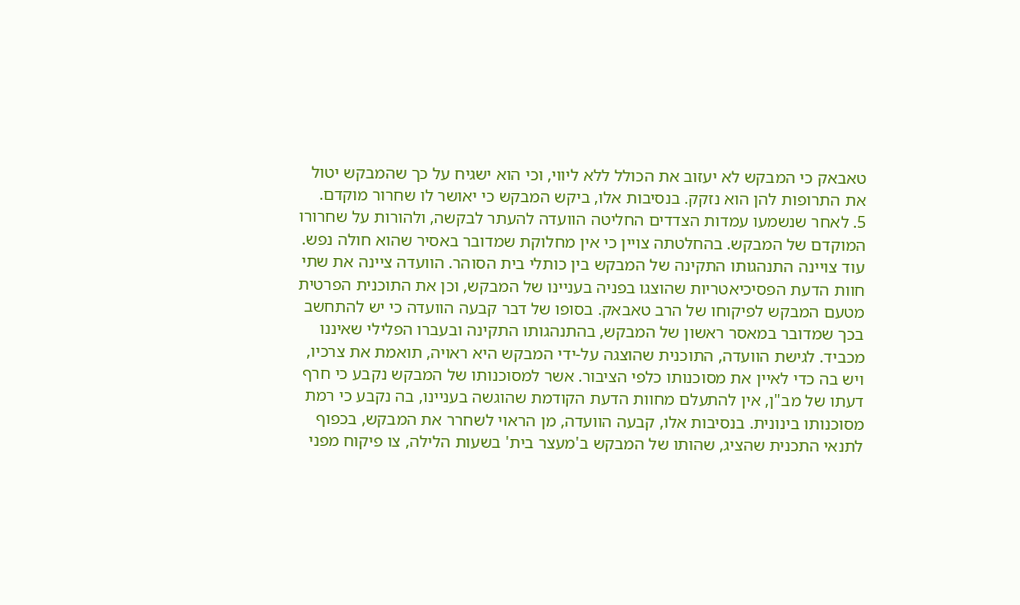טאבאק כי המבקש לא יעזוב את הכולל ללא ליווי, וכי הוא ישגיח על כך שהמבקש יטול את התרופות להן הוא נזקק. בנסיבות אלו, ביקש המבקש כי יאושר לו שחרור מוקדם.
5. לאחר שנשמעו עמדות הצדדים החליטה הוועדה להעתר לבקשה, ולהורות על שחרורו המוקדם של המבקש. בהחלטתה צויין כי אין מחלוקת שמדובר באסיר שהוא חולה נפש. עוד צויינה התנהגותו התקינה של המבקש בין כותלי בית הסוהר. הוועדה ציינה את שתי חוות הדעת הפסיכיאטריות שהוצגו בפניה בעניינו של המבקש, וכן את התוכנית הפרטית מטעם המבקש לפיקוחו של הרב טאבאק. בסופו של דבר קבעה הוועדה כי יש להתחשב בכך שמדובר במאסר ראשון של המבקש, בהתנהגותו התקינה ובעברו הפלילי שאיננו מכביד. לגישת הוועדה, התוכנית שהוצגה על-ידי המבקש היא ראויה, תואמת את צרכיו, ויש בה כדי לאיין את מסוכנותו כלפי הציבור. אשר למסוכנותו של המבקש נקבע כי חרף דעתו של מב"ן, אין להתעלם מחוות הדעת הקודמת שהוגשה בעניינו, בה נקבע כי רמת מסוכנותו בינונית. בנסיבות אלו, קבעה הוועדה, מן הראוי לשחרר את המבקש, בכפוף לתנאי התכנית שהציג, שהותו של המבקש ב'מעצר בית' בשעות הלילה, צו פיקוח מפני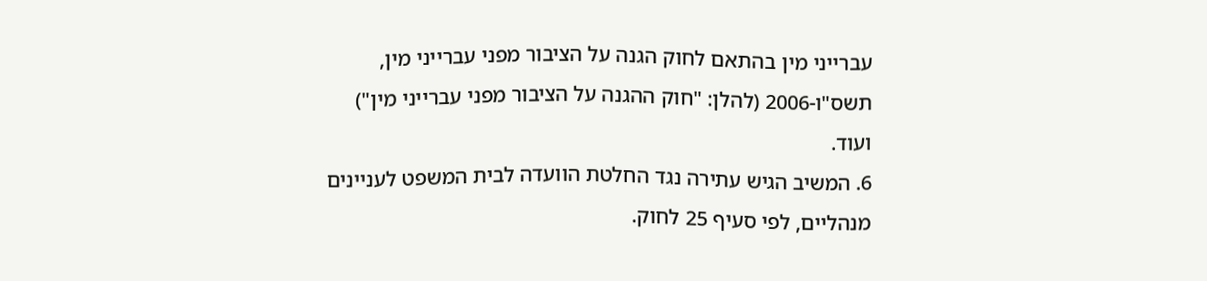עברייני מין בהתאם לחוק הגנה על הציבור מפני עברייני מין, תשס"ו-2006 (להלן: "חוק ההגנה על הציבור מפני עברייני מין") ועוד.
6. המשיב הגיש עתירה נגד החלטת הוועדה לבית המשפט לעניינים מנהליים, לפי סעיף 25 לחוק.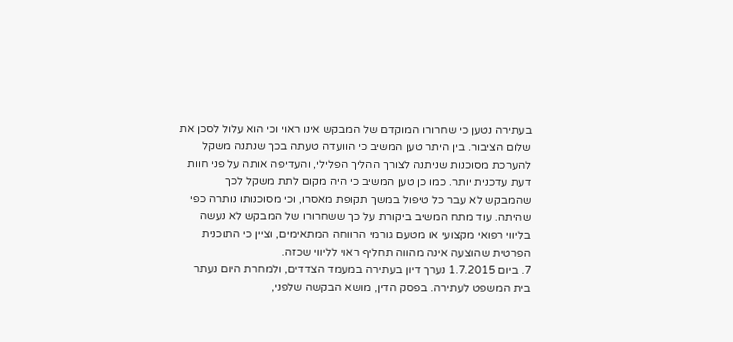בעתירה נטען כי שחרורו המוקדם של המבקש אינו ראוי וכי הוא עלול לסכן את שלום הציבור. בין היתר טען המשיב כי הוועדה טעתה בכך שנתנה משקל להערכת מסוכנות שניתנה לצורך ההליך הפלילי, והעדיפה אותה על פני חוות דעת עדכנית יותר. כמו כן טען המשיב כי היה מקום לתת משקל לכך שהמבקש לא עבר כל טיפול במשך תקופת מאסרו, וכי מסוכנותו נותרה כפי שהיתה. עוד מתח המשיב ביקורת על כך ששחרורו של המבקש לא נעשה בליווי רפואי מקצועי או מטעם גורמי הרווחה המתאימים, וציין כי התוכנית הפרטית שהוצעה אינה מהווה תחליף ראוי לליווי שכזה.
7. ביום 1.7.2015 נערך דיון בעתירה במעמד הצדדים, ולמחרת היום נעתר בית המשפט לעתירה. בפסק הדין, מושא הבקשה שלפני,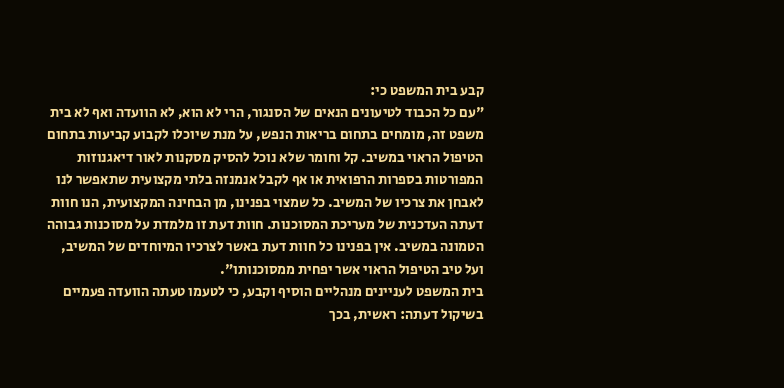קבע בית המשפט כי:
"עם כל הכבוד לטיעונים הנאים של הסנגור, הרי לא הוא, לא הוועדה ואף לא בית משפט זה, מומחים בתחום בריאות הנפש, על מנת שיוכלו לקבוע קביעות בתחום הטיפול הראוי במשיב. קל וחומר שלא נוכל להסיק מסקנות לאור דיאגנוזות המפורטות בספרות הרפואית או אף לקבל אנמנזה בלתי מקצועית שתאפשר לנו לאבחן את צרכיו של המשיב. כל שמצוי בפנינו, מן הבחינה המקצועית, הנו חוות דעתה העדכנית של מעריכת המסוכנות. חוות דעת זו מלמדת על מסוכנות גבוהה הטמונה במשיב. אין בפנינו כל חוות דעת באשר לצרכיו המיוחדים של המשיב, ועל טיב הטיפול הראוי אשר יפחית ממסוכנותו".
בית המשפט לעניינים מנהליים הוסיף וקבע, כי לטעמו טעתה הוועדה פעמיים בשיקול דעתה: ראשית, בכך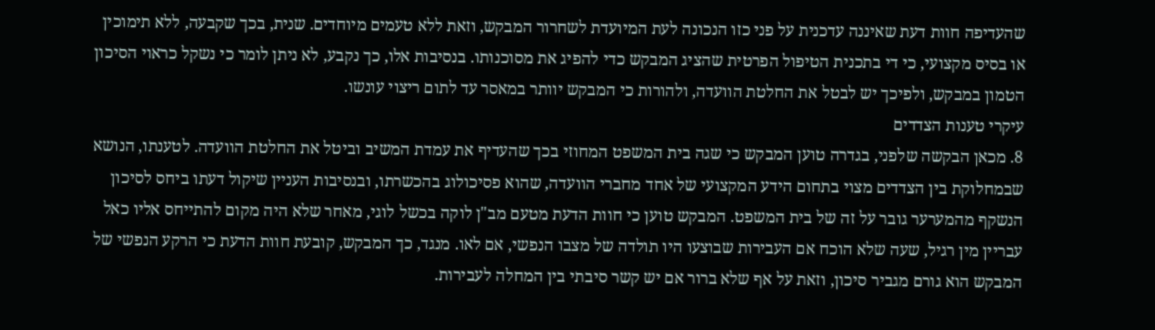שהעדיפה חוות דעת שאיננה עדכנית על פני כזו הנכונה לעת המיועדת לשחרור המבקש, וזאת ללא טעמים מיוחדים. שנית, בכך שקבעה, ללא תימוכין או בסיס מקצועי, כי די בתכנית הטיפול הפרטית שהציג המבקש כדי להפיג את מסוכנותו. בנסיבות אלו, כך נקבע, לא ניתן לומר כי נשקל כראוי הסיכון הטמון במבקש, ולפיכך יש לבטל את החלטת הוועדה, ולהורות כי המבקש יוותר במאסר עד לתום ריצוי עונשו.
עיקרי טענות הצדדים
8. מכאן הבקשה שלפני, בגדרה טוען המבקש כי שגה בית המשפט המחוזי בכך שהעדיף את עמדת המשיב וביטל את החלטת הוועדה. לטענתו, הנושא שבמחלוקת בין הצדדים מצוי בתחום הידע המקצועי של אחד מחברי הוועדה, שהוא פסיכולוג בהכשרתו, ובנסיבות העניין שיקול דעתו ביחס לסיכון הנשקף מהמערער גובר על זה של בית המשפט. המבקש טוען כי חוות הדעת מטעם מב"ן לוקה בכשל לוגי, מאחר שלא היה מקום להתייחס אליו כאל עבריין מין רגיל, שעה שלא הוכח אם העבירות שבוצעו היו תולדה של מצבו הנפשי, אם לאו. מנגד, כך המבקש, קובעת חוות הדעת כי הרקע הנפשי של המבקש הוא גורם מגביר סיכון, וזאת על אף שלא ברור אם יש קשר סיבתי בין המחלה לעבירות.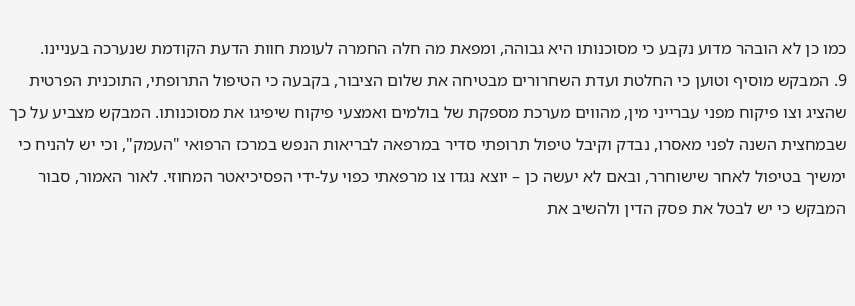כמו כן לא הובהר מדוע נקבע כי מסוכנותו היא גבוהה, ומפאת מה חלה החמרה לעומת חוות הדעת הקודמת שנערכה בעניינו.
9. המבקש מוסיף וטוען כי החלטת ועדת השחרורים מבטיחה את שלום הציבור, בקבעה כי הטיפול התרופתי, התוכנית הפרטית שהציג וצו פיקוח מפני עברייני מין, מהווים מערכת מספקת של בולמים ואמצעי פיקוח שיפיגו את מסוכנותו. המבקש מצביע על כך שבמחצית השנה לפני מאסרו, נבדק וקיבל טיפול תרופתי סדיר במרפאה לבריאות הנפש במרכז הרפואי "העמק", וכי יש להניח כי ימשיך בטיפול לאחר שישוחרר, ובאם לא יעשה כן – יוצא נגדו צו מרפאתי כפוי על-ידי הפסיכיאטר המחוזי. לאור האמור, סבור המבקש כי יש לבטל את פסק הדין ולהשיב את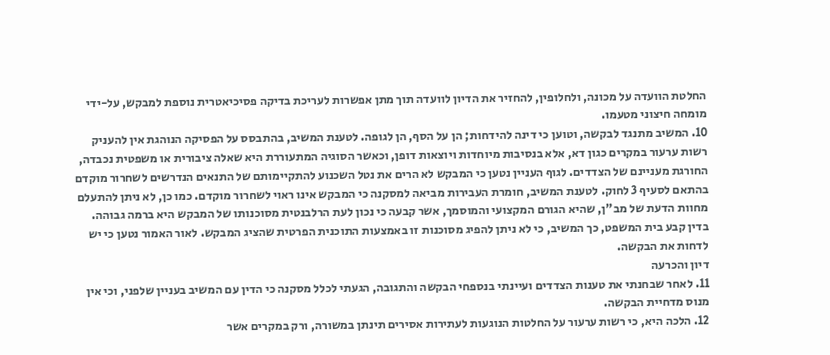החלטת הוועדה על מכונה, ולחלופין, להחזיר את הדיון לוועדה תוך מתן אפשרות לעריכת בדיקה פסיכיאטרית נוספת למבקש, על-ידי מומחה חיצוני מטעמו.
10. המשיב מתנגד לבקשה, וטוען כי דינה להידחות; הן על הסף, הן לגופה. לטענת המשיב, בהתבסס על הפסיקה הנוהגת אין להעניק רשות ערעור במקרים כגון דא, אלא בנסיבות מיוחדות ויוצאות דופן, וכאשר הסוגיה המתעוררת היא שאלה ציבורית או משפטית נכבדה, החורגת מעניינם של הצדדים. לגוף העניין נטען כי המבקש לא הרים את נטל השכנוע להתקיימותם של התנאים הנדרשים לשחרור מוקדם בהתאם לסעיף 3 לחוק. לטענת המשיב, חומרת העבירות מביאה למסקנה כי המבקש אינו ראוי לשחרור מוקדם. כמו כן, לא ניתן להתעלם מחוות הדעת של מב"ן, שהיא הגורם המקצועי והמוסמך, אשר קבעה כי נכון לעת הרלבנטית מסוכנותו של המבקש היא ברמה גבוהה. בדין קבע בית המשפט, כך המשיב, כי לא ניתן להפיג מסוכנות זו באמצעות התוכנית הפרטית שהציג המבקש. לאור האמור נטען כי יש לדחות את הבקשה.
דיון והכרעה
11. לאחר שבחנתי את טענות הצדדים ועיינתי בנספחי הבקשה והתגובה, הגעתי לכלל מסקנה כי הדין עם המשיב בעניין שלפני, וכי אין מנוס מדחיית הבקשה.
12. הלכה היא, כי רשות ערעור על החלטות הנוגעות לעתירות אסירים תינתן במשורה, ורק במקרים אשר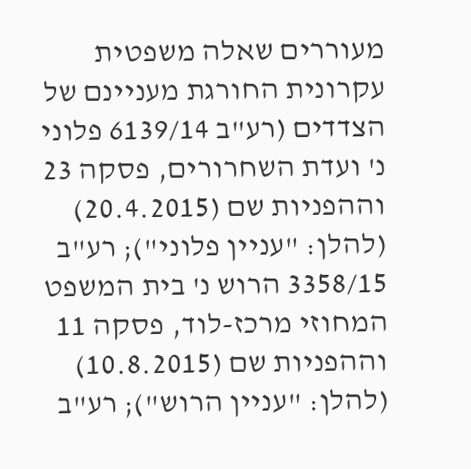מעוררים שאלה משפטית עקרונית החורגת מעניינם של הצדדים (רע"ב 6139/14 פלוני נ' ועדת השחרורים, פסקה 23 וההפניות שם (20.4.2015) (להלן: "עניין פלוני"); רע"ב 3358/15 הרוש נ' בית המשפט המחוזי מרכז-לוד, פסקה 11 וההפניות שם (10.8.2015) (להלן: "עניין הרוש"); רע"ב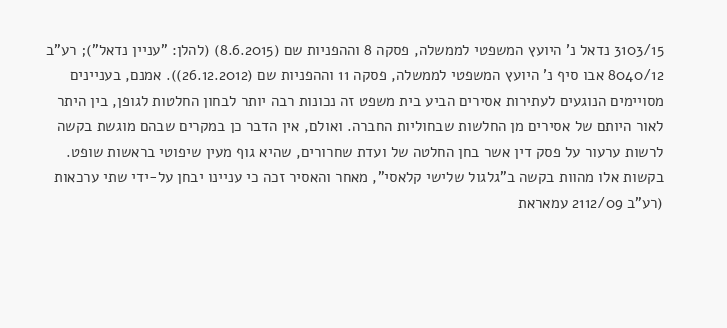3103/15 נדאל נ' היועץ המשפטי לממשלה, פסקה 8 וההפניות שם (8.6.2015) (להלן: "עניין נדאל"); רע"ב 8040/12 אבו סיף נ' היועץ המשפטי לממשלה, פסקה 11 וההפניות שם (26.12.2012)). אמנם, בעניינים מסויימים הנוגעים לעתירות אסירים הביע בית משפט זה נכונות רבה יותר לבחון החלטות לגופן, בין היתר לאור היותם של אסירים מן החלשות שבחוליות החברה. ואולם, אין הדבר כן במקרים שבהם מוגשת בקשה לרשות ערעור על פסק דין אשר בחן החלטה של ועדת שחרורים, שהיא גוף מעין שיפוטי בראשות שופט. בקשות אלו מהוות בקשה ב"גלגול שלישי קלאסי", מאחר והאסיר זכה כי עניינו יבחן על-ידי שתי ערכאות (רע"ב 2112/09 עמאראת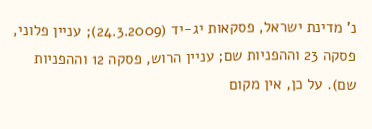נ' מדינת ישראל, פסקאות יג-יד (24.3.2009); עניין פלוני, פסקה 23 וההפניות שם; עניין הרוש, פסקה 12 וההפניות שם). על כן, אין מקום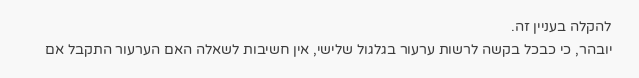להקלה בעניין זה.
יובהר, כי כבכל בקשה לרשות ערעור בגלגול שלישי, אין חשיבות לשאלה האם הערעור התקבל אם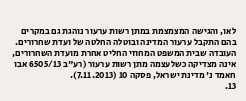לאו, והגישה המצמצמת במתן רשות ערעור נוהגת גם במקרים בהם התקבל ערעור המדינה ובוטלה החלטה של ועדת שחרורים. העובדה שבית המשפט המחוזי החליט אחרת מועדת השחרורים, אינה מצדיקה כשלעצמה מתן רשות ערעור (רע"ב 6505/13 אבו חאמד נ' מדינת ישראל, פסקה 10 (7.11.2013).
13.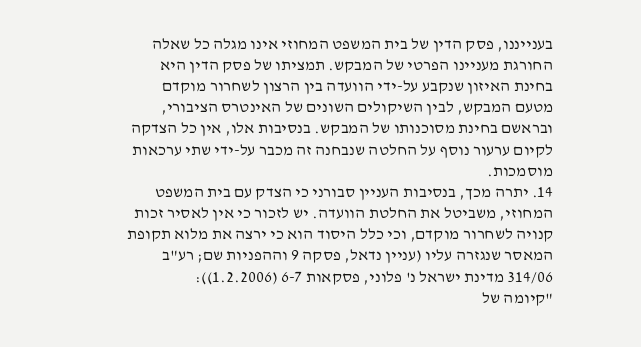בענייננו, פסק הדין של בית המשפט המחוזי אינו מגלה כל שאלה החורגת מעניינו הפרטי של המבקש. תמציתו של פסק הדין היא בחינת האיזון שנקבע על-ידי הוועדה בין הרצון לשחרור מוקדם מטעם המבקש, לבין השיקולים השונים של האינטרס הציבורי, ובראשם בחינת מסוכנותו של המבקש. בנסיבות אלו, אין כל הצדקה לקיום ערעור נוסף על החלטה שנבחנה זה מכבר על-ידי שתי ערכאות מוסמכות.
14. יתרה מכך, בנסיבות העניין סבורני כי הצדק עם בית המשפט המחוזי, משביטל את החלטת הוועדה. יש לזכור כי אין לאסיר זכות קנויה לשחרור מוקדם, וכי כלל היסוד הוא כי ירצה את מלוא תקופת המאסר שנגזרה עליו (עניין נדאל, פסקה 9 וההפניות שם; רע"ב 314/06 מדינת ישראל נ' פלוני, פסקאות 6-7 (1.2.2006)):
"קיומה של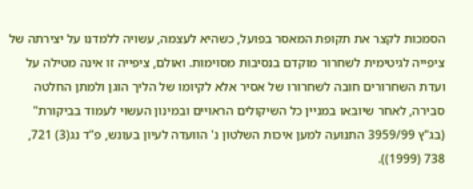הסמכות לקצר את תקופת המאסר בפועל, כשהיא לעצמה, עשויה ללמדנו על יצירתה של ציפייה לגיטימית לשחרור מוקדם בנסיבות מסוימות. ואולם, ציפייה זו אינה מטילה על ועדת השחרורים חובה לשחרורו של אסיר אלא לקיומו של הליך הוגן ולמתן החלטה סבירה, לאחר שיובאו במניין כל השיקולים הראויים ובמינון העשוי לעמוד בביקורת" (בג"ץ 3959/99 התנועה למען איכות השלטון נ' הוועדה לעיון בעונש, פ"ד נג(3) 721, 738 (1999)).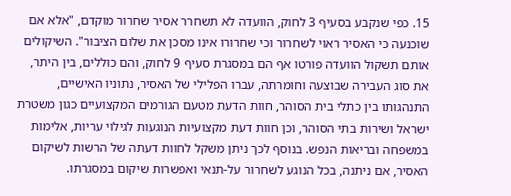15. כפי שנקבע בסעיף 3 לחוק, הוועדה לא תשחרר אסיר שחרור מוקדם, "אלא אם שוכנעה כי האסיר ראוי לשחרור וכי שחרורו אינו מסכן את שלום הציבור". השיקולים אותם תשקול הוועדה פורטו אף הם במסגרת סעיף 9 לחוק, והם כוללים, בין היתר, את סוג העבירה שבוצעה וחומרתה, עברו הפלילי של האסיר, נתוניו האישיים, התנהגותו בין כתלי בית הסוהר, חוות הדעת מטעם הגורמים המקצועיים כגון משטרת ישראל ושירות בתי הסוהר, וכן חוות דעת מקצועיות הנוגעות לגילוי עריות, אלימות במשפחה ובריאות הנפש. בנוסף לכך ניתן משקל לחוות דעתה של הרשות לשיקום האסיר, אם ניתנה, בכל הנוגע לשחרור על-תנאי ואפשרות שיקום במסגרתו.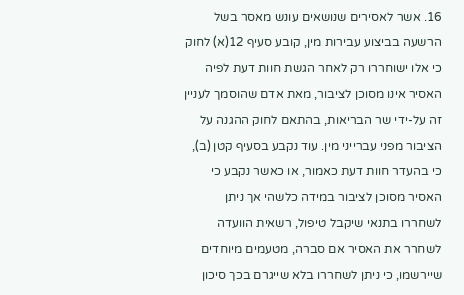16. אשר לאסירים שנושאים עונש מאסר בשל הרשעה בביצוע עבירות מין, קובע סעיף 12(א) לחוק כי אלו ישוחררו רק לאחר הגשת חוות דעת לפיה האסיר אינו מסוכן לציבור, מאת אדם שהוסמך לעניין זה על-ידי שר הבריאות, בהתאם לחוק ההגנה על הציבור מפני עברייני מין. עוד נקבע בסעיף קטן (ב), כי בהעדר חוות דעת כאמור, או כאשר נקבע כי האסיר מסוכן לציבור במידה כלשהי אך ניתן לשחררו בתנאי שיקבל טיפול, רשאית הוועדה לשחרר את האסיר אם סברה, מטעמים מיוחדים שיירשמו, כי ניתן לשחררו בלא שייגרם בכך סיכון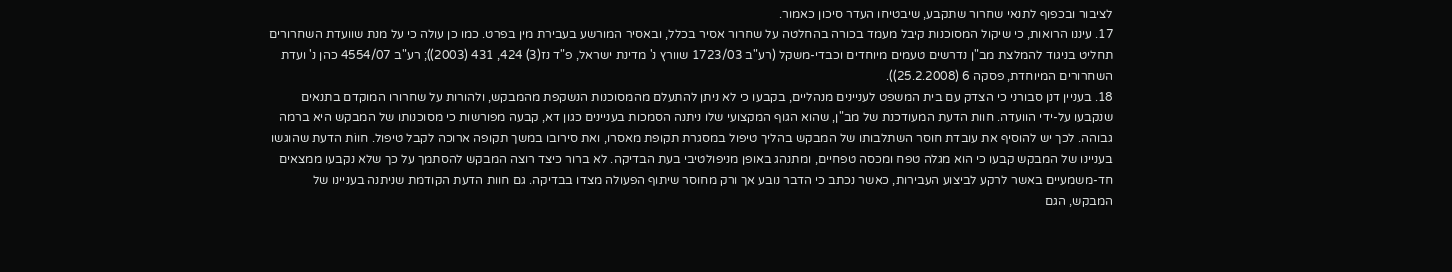לציבור ובכפוף לתנאי שחרור שתקבע, שיבטיחו העדר סיכון כאמור.
17. עיננו הרואות, כי שיקול המסוכנות קיבל מעמד בכורה בהחלטה על שחרור אסיר בכלל, ובאסיר המורשע בעבירת מין בפרט. כמו כן עולה כי על מנת שוועדת השחרורים תחליט בניגוד להמלצת מב"ן נדרשים טעמים מיוחדים וכבדי-משקל (רע"ב 1723/03 שוורץ נ' מדינת ישראל, פ"ד נז(3) 424, 431 (2003)); רע"ב 4554/07 כהן נ' ועדת השחרורים המיוחדת, פסקה 6 (25.2.2008)).
18. בעניין דנן סבורני כי הצדק עם בית המשפט לעניינים מנהליים, בקבעו כי לא ניתן להתעלם מהמסוכנות הנשקפת מהמבקש, ולהורות על שחרורו המוקדם בתנאים שנקבעו על-ידי הוועדה. חוות הדעת המעודכנת של מב"ן, שהוא הגוף המקצועי שלו ניתנה הסמכות בעניינים כגון דא, קבעה מפורשות כי מסוכנותו של המבקש היא ברמה גבוהה. לכך יש להוסיף את עובדת חוסר השתלבותו של המבקש בהליך טיפול במסגרת תקופת מאסרו, ואת סירובו במשך תקופה ארוכה לקבל טיפול. חווֹת הדעת שהוגשו בעניינו של המבקש קבעו כי הוא מגלה טפח ומכסה טפחיים, ומתנהג באופן מניפולטיבי בעת הבדיקה. לא ברור כיצד רוצה המבקש להסתמך על כך שלא נקבעו ממצאים חד-משמעיים באשר לרקע לביצוע העבירות, כאשר נכתב כי הדבר נובע אך ורק מחוסר שיתוף הפעולה מצדו בבדיקה. גם חוות הדעת הקודמת שניתנה בעניינו של המבקש, הגם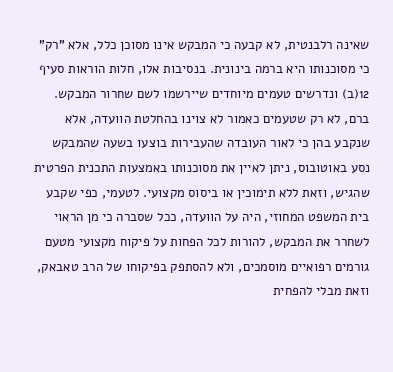שאינה רלבנטית, לא קבעה כי המבקש אינו מסוכן כלל, אלא "רק" כי מסוכנותו היא ברמה בינונית. בנסיבות אלו, חלות הוראות סעיף 12(ב) ונדרשים טעמים מיוחדים שיירשמו לשם שחרור המבקש. ברם, לא רק שטעמים כאמור לא צוינו בהחלטת הוועדה, אלא שנקבע בהן כי לאור העובדה שהעבירות בוצעו בשעה שהמבקש נסע באוטובוס, ניתן לאיין את מסוכנותו באמצעות התכנית הפרטית שהגיש, וזאת ללא תימוכין או ביסוס מקצועי. לטעמי, כפי שקבע בית המשפט המחוזי, היה על הוועדה, ככל שסברה כי מן הראוי לשחרר את המבקש, להורות לכל הפחות על פיקוח מקצועי מטעם גורמים רפואיים מוסמכים, ולא להסתפק בפיקוחו של הרב טאבאק, וזאת מבלי להפחית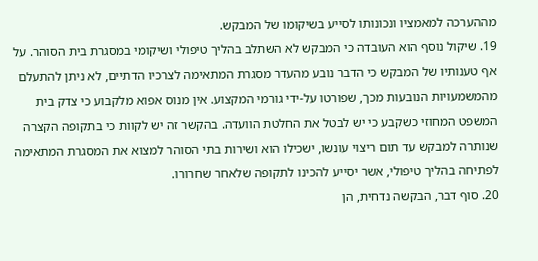מההערכה למאמציו ונכונותו לסייע בשיקומו של המבקש.
19. שיקול נוסף הוא העובדה כי המבקש לא השתלב בהליך טיפולי ושיקומי במסגרת בית הסוהר. על אף טענותיו של המבקש כי הדבר נובע מהעדר מסגרת המתאימה לצרכיו הדתיים, לא ניתן להתעלם מהמשמעויות הנובעות מכך, שפורטו על-ידי גורמי המקצוע. אין מנוס אפוא מלקבוע כי צדק בית המשפט המחוזי כשקבע כי יש לבטל את החלטת הוועדה. בהקשר זה יש לקוות כי בתקופה הקצרה שנותרה למבקש עד תום ריצוי עונשו, ישכילו הוא ושירות בתי הסוהר למצוא את המסגרת המתאימה לפתיחה בהליך טיפולי, אשר יסייע להכינו לתקופה שלאחר שחרורו.
20. סוף דבר, הבקשה נדחית, הן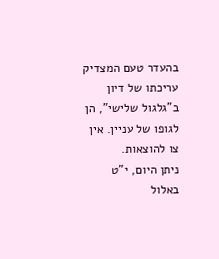בהעדר טעם המצדיק עריכתו של דיון ב"גלגול שלישי", הן לגופו של עניין. אין צו להוצאות.
ניתן היום, י"ט באלול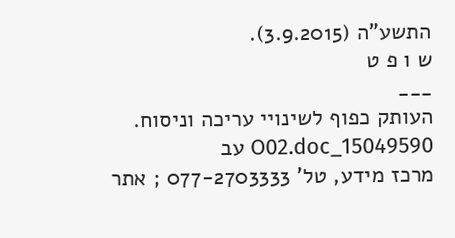התשע"ה (3.9.2015).
ש ו פ ט
___
העותק כפוף לשינויי עריכה וניסוח. 15049590_O02.doc עב
מרכז מידע, טל' 077-2703333 ; אתר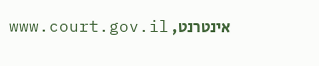אינטרנט, www.court.gov.il